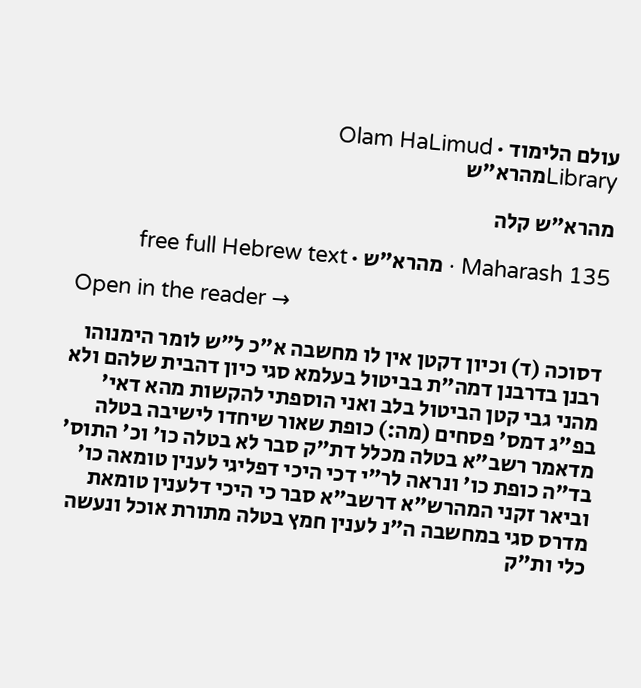עולם הלימוד · Olam HaLimud
Libraryמהרא"ש

מהרא"ש קלה

Maharash 135 · מהרא"ש · free full Hebrew text

Open in the reader →

דסוכה (ד) וכיון דקטן אין לו מחשבה א"כ ל"ש לומר הימנוהו רבנן בדרבנן דמה"ת בביטול בעלמא סגי כיון דהבית שלהם ולא מהני גבי קטן הביטול בלב ואני הוספתי להקשות מהא דאי' בפ"ג דמס' פסחים (מה:) כופת שאור שיחדו לישיבה בטלה מדאמר רשב"א בטלה מכלל דת"ק סבר לא בטלה כו' וכ' התוס' בד"ה כופת כו' ונראה לר"י דכי היכי דפליגי לענין טומאה כו' וביאר זקני המהרש"א דרשב"א סבר כי היכי דלענין טומאת מדרס סגי במחשבה ה"נ לענין חמץ בטלה מתורת אוכל ונעשה כלי ות"ק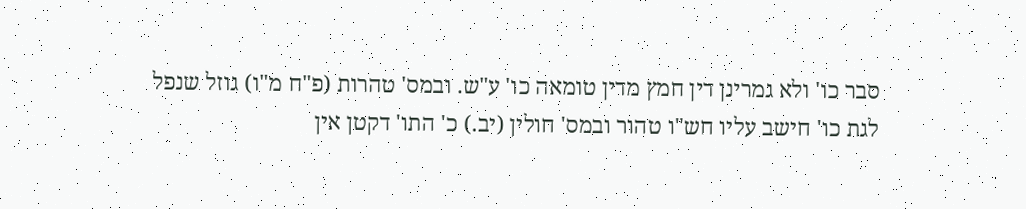סבר כו' ולא גמרינן דין חמץ מדין טומאה כו' ע"ש. ובמס' טהרות (פ"ח מ"ו) גוזל שנפל לגת כו' חישב עליו חש"ו טהור ובמס' חולין (יב.) כ' התו' דקטן אין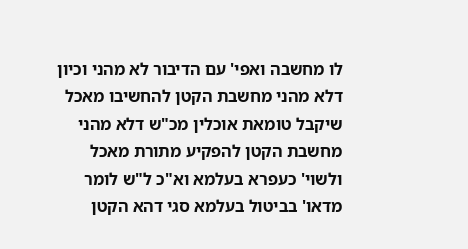לו מחשבה ואפי' עם הדיבור לא מהני וכיון דלא מהני מחשבת הקטן להחשיבו מאכל שיקבל טומאת אוכלין מכ"ש דלא מהני מחשבת הקטן להפקיע מתורת מאכל ולשוי' כעפרא בעלמא וא"כ ל"ש לומר מדאו' בביטול בעלמא סגי דהא הקטן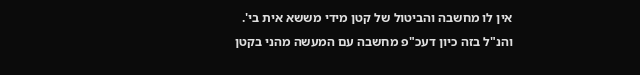אין לו מחשבה והביטול של קטן מידי מששא אית בי'. והנ"ל בזה כיון דעכ"פ מחשבה עם המעשה מהני בקטן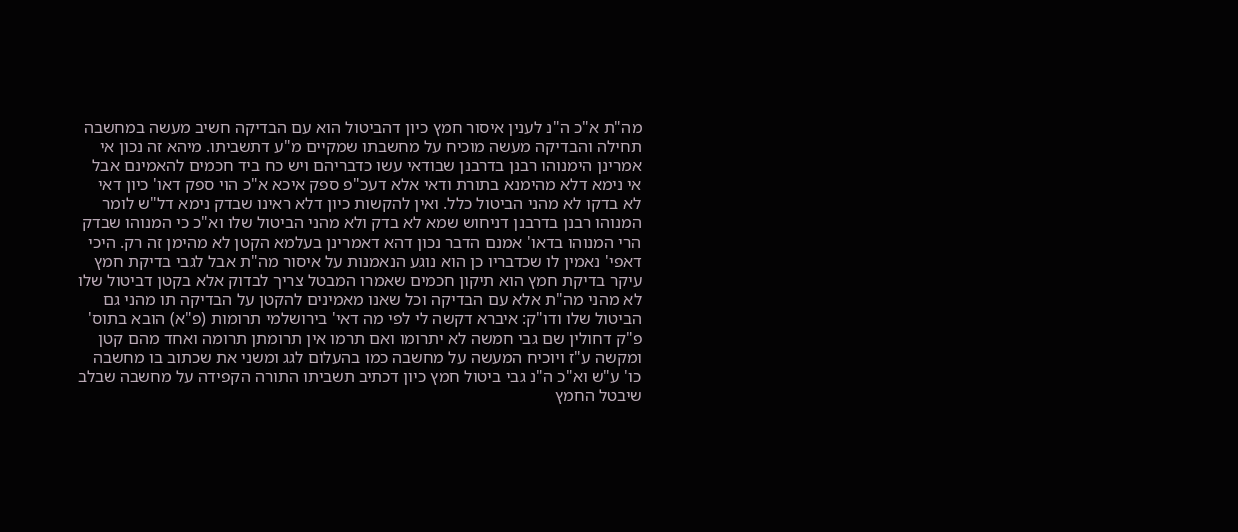מה"ת א"כ ה"נ לענין איסור חמץ כיון דהביטול הוא עם הבדיקה חשיב מעשה במחשבה תחילה והבדיקה מעשה מוכיח על מחשבתו שמקיים מ"ע דתשביתו. מיהא זה נכון אי אמרינן הימנוהו רבנן בדרבנן שבודאי עשו כדבריהם ויש כח ביד חכמים להאמינם אבל אי נימא דלא מהימנא בתורת ודאי אלא דעכ"פ ספק איכא א"כ הוי ספק דאו' כיון דאי לא בדקו לא מהני הביטול כלל. ואין להקשות כיון דלא ראינו שבדק נימא דל"ש לומר המנוהו רבנן בדרבנן דניחוש שמא לא בדק ולא מהני הביטול שלו וא"כ כי המנוהו שבדק הרי המנוהו בדאו' אמנם הדבר נכון דהא דאמרינן בעלמא הקטן לא מהימן זה רק. היכי דאפי' נאמין לו שכדבריו כן הוא נוגע הנאמנות על איסור מה"ת אבל לגבי בדיקת חמץ עיקר בדיקת חמץ הוא תיקון חכמים שאמרו המבטל צריך לבדוק אלא בקטן דביטול שלו לא מהני מה"ת אלא עם הבדיקה וכל שאנו מאמינים להקטן על הבדיקה תו מהני גם הביטול שלו ודו"ק: איברא דקשה לי לפי מה דאי' בירושלמי תרומות (פ"א) הובא בתוס' פ"ק דחולין שם גבי חמשה לא יתרומו ואם תרמו אין תרומתן תרומה ואחד מהם קטן ומקשה ע"ז ויוכיח המעשה על מחשבה כמו בהעלום לגג ומשני את שכתוב בו מחשבה כו' ע"ש וא"כ ה"נ גבי ביטול חמץ כיון דכתיב תשביתו התורה הקפידה על מחשבה שבלב שיבטל החמץ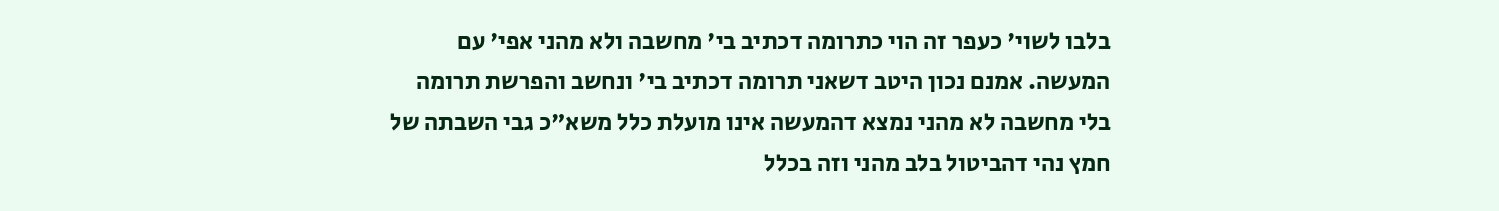בלבו לשוי' כעפר זה הוי כתרומה דכתיב בי' מחשבה ולא מהני אפי' עם המעשה. אמנם נכון היטב דשאני תרומה דכתיב בי' ונחשב והפרשת תרומה בלי מחשבה לא מהני נמצא דהמעשה אינו מועלת כלל משא"כ גבי השבתה של חמץ נהי דהביטול בלב מהני וזה בכלל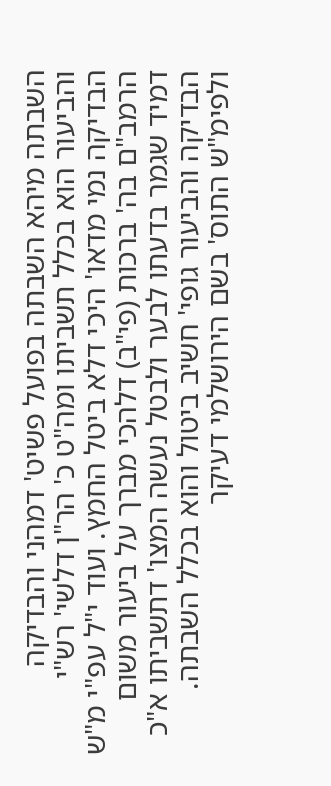השבתה מיהא השבתה בפועל פשיט' דמהני והבדיקה והביעור הוא בכלל תשביתו ומה"ט כ' הר"ן דלשי' רש"י הבדיקה נמי מדאו' היכי דלא ביטל החמץ. ועוד י"ל עפ"י מ"ש הרמב"ם בה' ברכות (פי"ב) דלהכי מברך על ביעור משום דמיד שגמר בדעתו לבער ולבטל נעשה המצו' דתשביתו א"כ הבדיקה והביעור גופי' חשיב ביטול והוא בכלל השבתה. ולפימ"ש התוס' בשם הירושלמי דעיקר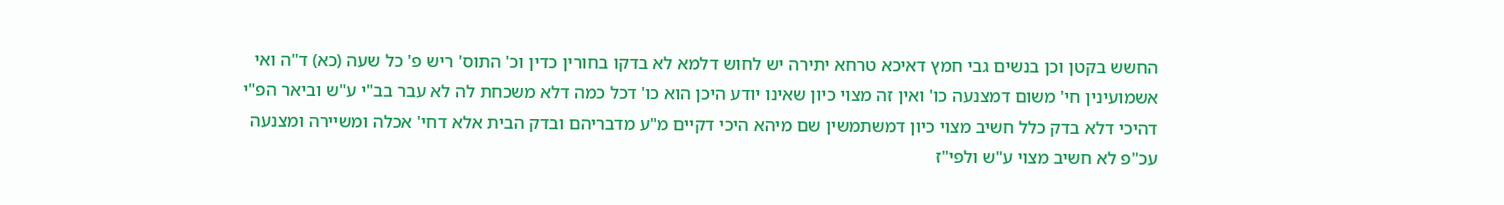החשש בקטן וכן בנשים גבי חמץ דאיכא טרחא יתירה יש לחוש דלמא לא בדקו בחורין כדין וכ' התוס' ריש פ' כל שעה (כא) ד"ה ואי אשמועינין חי' משום דמצנעה כו' ואין זה מצוי כיון שאינו יודע היכן הוא כו' דכל כמה דלא משכחת לה לא עבר בב"י ע"ש וביאר הפ"י דהיכי דלא בדק כלל חשיב מצוי כיון דמשתמשין שם מיהא היכי דקיים מ"ע מדבריהם ובדק הבית אלא דחי' אכלה ומשיירה ומצנעה עכ"פ לא חשיב מצוי ע"ש ולפי"ז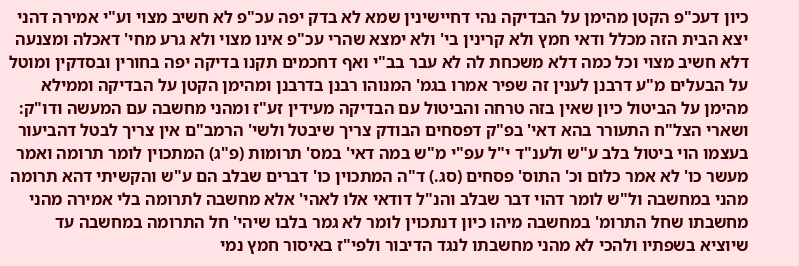כיון דעכ"פ הקטן מהימן על הבדיקה נהי דחיישינין שמא לא בדק יפה עכ"פ לא חשיב מצוי וע"י אמירה דהני יצא הבית הזה מכלל ודאי חמץ ולא קרינין בי' ולא ימצא שהרי עכ"פ אינו מצוי ולא גרע מחי' דאכלה ומצנעה דלא חשיב מצוי וכל כמה דלא משכחת לה לא עבר בב"י ואף דחכמים תקנו בדיקה יפה בחורין ובסדקין ומוטל על הבעלים מ"ע דרבנן לענין זה שפיר אמרו בגמ' המנוהו רבנן בדרבנן ומהימן הקטן על הבדיקה וממילא מהימן על הביטול כיון שאין בזה טרחה והביטול עם הבדיקה מעידין זע"ז ומהני מחשבה עם המעשה ודו"ק: ושארי הצל"ח התעורר בהא דאי' בפ"ק דפסחים הבודק צריך שיבטל ולשי' הרמב"ם אין צריך לבטל דהביעור בעצמו הוי ביטול בלב ע"ש ולענ"ד י"ל עפ"י מ"ש במה דאי' במס' תרומות (פ"ג) המתכוין לומר תרומה ואמר מעשר כו' לא אמר כלום וכ' התוס' פסחים (סג.) ד"ה המתכוין כו' דברים שבלב הם ע"ש והקשיתי דהא תרומה מהני במחשבה ול"ש לומר דהוי דבר שבלב והנ"ל דודאי אלו לאהי' אלא מחשבה לתרומה בלי אמירה מהני מחשבתו שחל התרומ' במחשבה מיהו כיון דנתכוין לומר לא גמר בלבו שיהי' חל התרומה במחשבה עד שיוציא בשפתיו ולהכי לא מהני מחשבתו לנגד הדיבור ולפי"ז באיסור חמץ נמי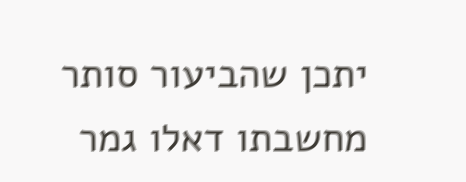יתכן שהביעור סותר מחשבתו דאלו גמר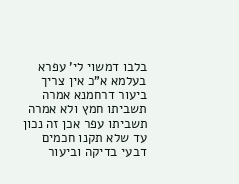בלבו דמשוי לי' עפרא בעלמא א"כ אין צריך ביעור דרחמנא אמרה תשביתו חמץ ולא אמרה תשביתו עפר אכן זה נכון עד שלא תקנו חכמים דבעי בדיקה וביעור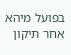בפועל מיהא אחר תיקון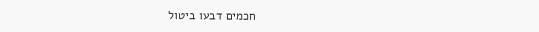חכמים דבעו ביטול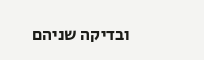ובדיקה שניהם